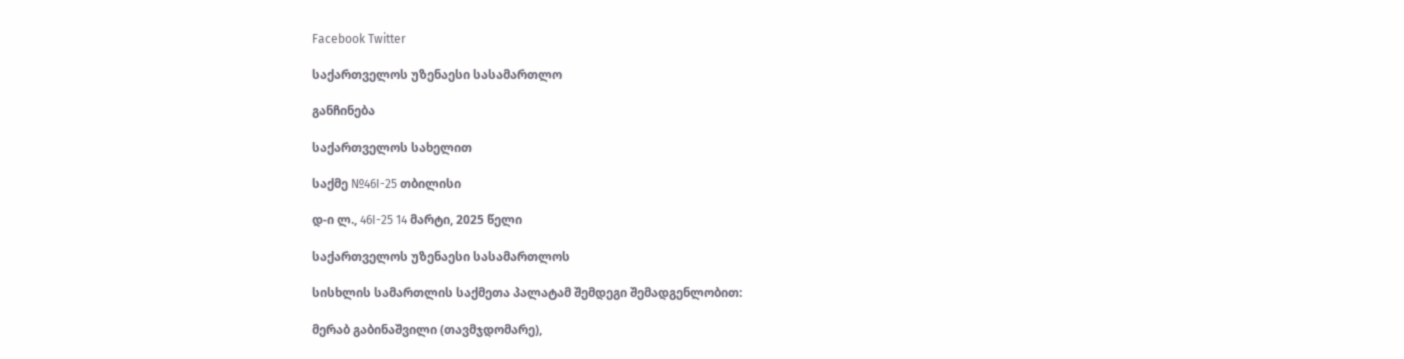Facebook Twitter

საქართველოს უზენაესი სასამართლო

განჩინება

საქართველოს სახელით

საქმე №46I-25 თბილისი

დ-ი ლ., 46I-25 14 მარტი, 2025 წელი

საქართველოს უზენაესი სასამართლოს

სისხლის სამართლის საქმეთა პალატამ შემდეგი შემადგენლობით:

მერაბ გაბინაშვილი (თავმჯდომარე),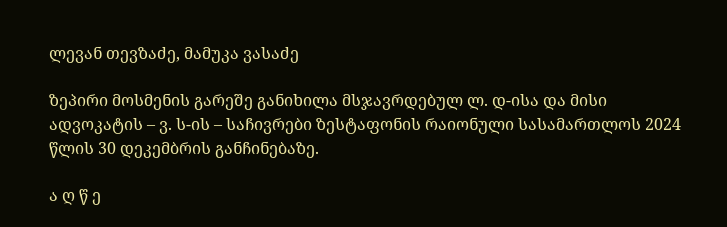ლევან თევზაძე, მამუკა ვასაძე

ზეპირი მოსმენის გარეშე განიხილა მსჯავრდებულ ლ. დ-ისა და მისი ადვოკატის – ვ. ს-ის – საჩივრები ზესტაფონის რაიონული სასამართლოს 2024 წლის 30 დეკემბრის განჩინებაზე.

ა ღ წ ე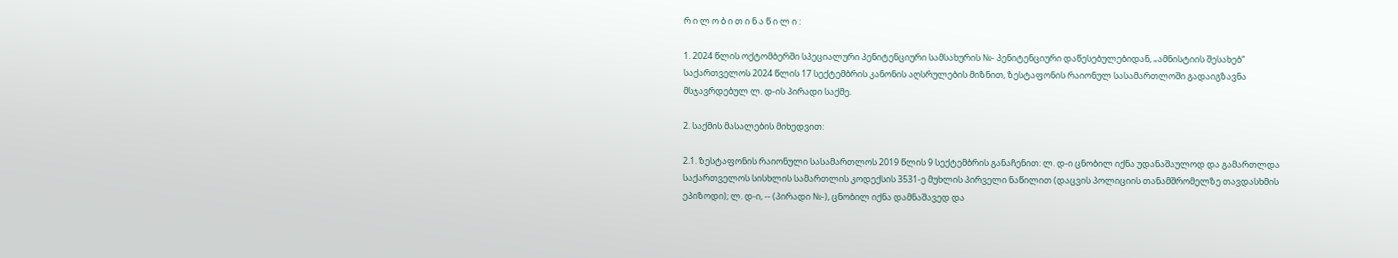რ ი ლ ო ბ ი თ ი ნ ა წ ი ლ ი :

1. 2024 წლის ოქტომბერში სპეციალური პენიტენციური სამსახურის №- პენიტენციური დაწესებულებიდან, „ამნისტიის შესახებ“ საქართველოს 2024 წლის 17 სექტემბრის კანონის აღსრულების მიზნით, ზესტაფონის რაიონულ სასამართლოში გადაიგზავნა მსჯავრდებულ ლ. დ-ის პირადი საქმე.

2. საქმის მასალების მიხედვით:

2.1. ზესტაფონის რაიონული სასამართლოს 2019 წლის 9 სექტემბრის განაჩენით: ლ. დ-ი ცნობილ იქნა უდანაშაულოდ და გამართლდა საქართველოს სისხლის სამართლის კოდექსის 3531-ე მუხლის პირველი ნაწილით (დაცვის პოლიციის თანამშრომელზე თავდასხმის ეპიზოდი); ლ. დ-ი, -- (პირადი №-), ცნობილ იქნა დამნაშავედ და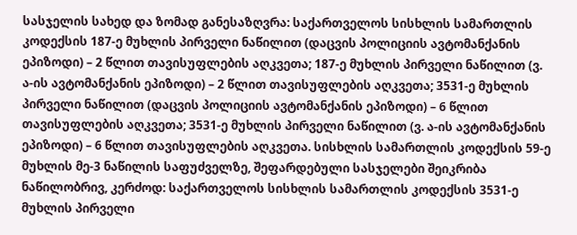სასჯელის სახედ და ზომად განესაზღვრა: საქართველოს სისხლის სამართლის კოდექსის 187-ე მუხლის პირველი ნაწილით (დაცვის პოლიციის ავტომანქანის ეპიზოდი) – 2 წლით თავისუფლების აღკვეთა; 187-ე მუხლის პირველი ნაწილით (ვ. ა-ის ავტომანქანის ეპიზოდი) – 2 წლით თავისუფლების აღკვეთა; 3531-ე მუხლის პირველი ნაწილით (დაცვის პოლიციის ავტომანქანის ეპიზოდი) – 6 წლით თავისუფლების აღკვეთა; 3531-ე მუხლის პირველი ნაწილით (ვ. ა-ის ავტომანქანის ეპიზოდი) – 6 წლით თავისუფლების აღკვეთა. სისხლის სამართლის კოდექსის 59-ე მუხლის მე-3 ნაწილის საფუძველზე, შეფარდებული სასჯელები შეიკრიბა ნაწილობრივ, კერძოდ: საქართველოს სისხლის სამართლის კოდექსის 3531-ე მუხლის პირველი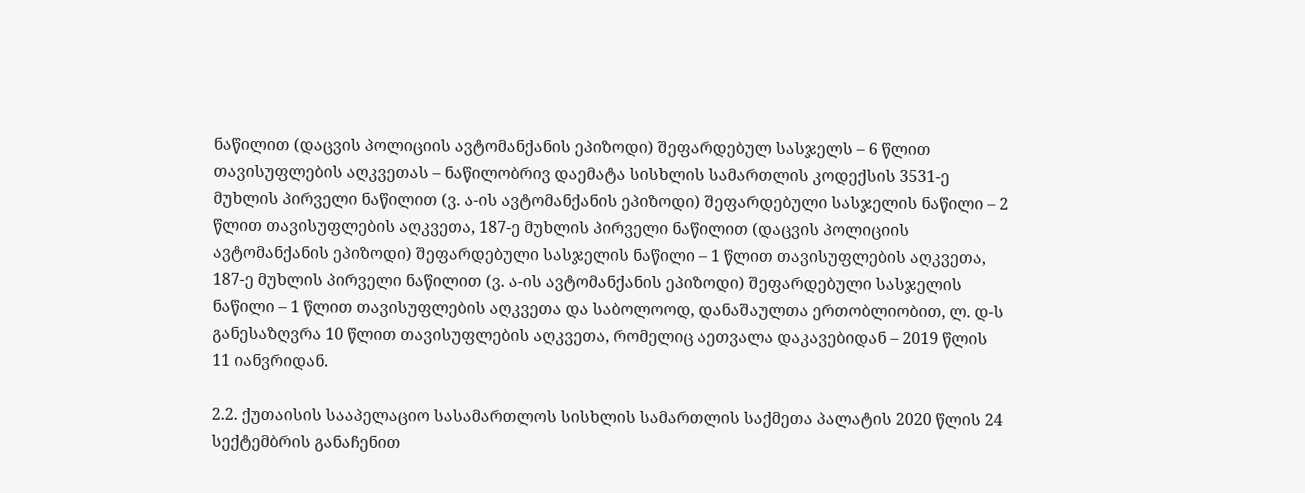ნაწილით (დაცვის პოლიციის ავტომანქანის ეპიზოდი) შეფარდებულ სასჯელს – 6 წლით თავისუფლების აღკვეთას – ნაწილობრივ დაემატა სისხლის სამართლის კოდექსის 3531-ე მუხლის პირველი ნაწილით (ვ. ა-ის ავტომანქანის ეპიზოდი) შეფარდებული სასჯელის ნაწილი – 2 წლით თავისუფლების აღკვეთა, 187-ე მუხლის პირველი ნაწილით (დაცვის პოლიციის ავტომანქანის ეპიზოდი) შეფარდებული სასჯელის ნაწილი – 1 წლით თავისუფლების აღკვეთა, 187-ე მუხლის პირველი ნაწილით (ვ. ა-ის ავტომანქანის ეპიზოდი) შეფარდებული სასჯელის ნაწილი – 1 წლით თავისუფლების აღკვეთა და საბოლოოდ, დანაშაულთა ერთობლიობით, ლ. დ-ს განესაზღვრა 10 წლით თავისუფლების აღკვეთა, რომელიც აეთვალა დაკავებიდან – 2019 წლის 11 იანვრიდან.

2.2. ქუთაისის სააპელაციო სასამართლოს სისხლის სამართლის საქმეთა პალატის 2020 წლის 24 სექტემბრის განაჩენით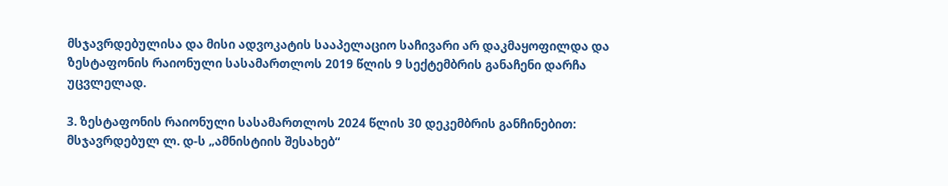მსჯავრდებულისა და მისი ადვოკატის სააპელაციო საჩივარი არ დაკმაყოფილდა და ზესტაფონის რაიონული სასამართლოს 2019 წლის 9 სექტემბრის განაჩენი დარჩა უცვლელად.

3. ზესტაფონის რაიონული სასამართლოს 2024 წლის 30 დეკემბრის განჩინებით: მსჯავრდებულ ლ. დ-ს „ამნისტიის შესახებ“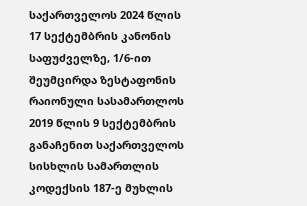საქართველოს 2024 წლის 17 სექტემბრის კანონის საფუძველზე, 1/6-ით შეუმცირდა ზესტაფონის რაიონული სასამართლოს 2019 წლის 9 სექტემბრის განაჩენით საქართველოს სისხლის სამართლის კოდექსის 187-ე მუხლის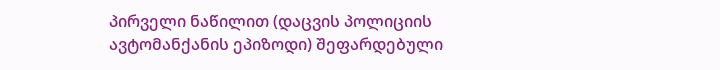პირველი ნაწილით (დაცვის პოლიციის ავტომანქანის ეპიზოდი) შეფარდებული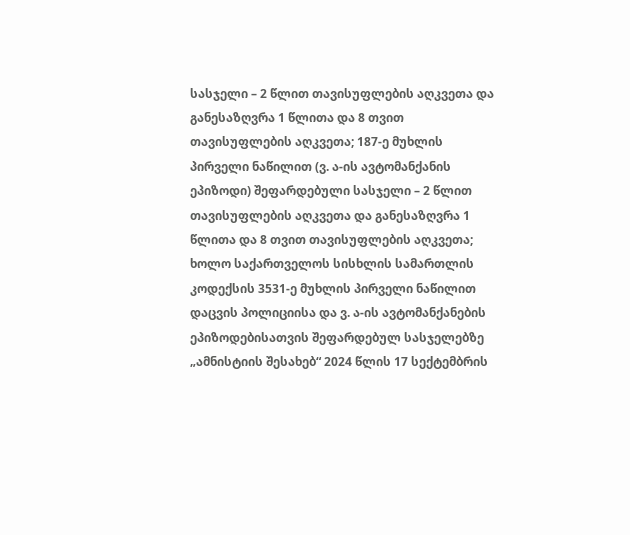სასჯელი – 2 წლით თავისუფლების აღკვეთა და განესაზღვრა 1 წლითა და 8 თვით თავისუფლების აღკვეთა; 187-ე მუხლის პირველი ნაწილით (ვ. ა-ის ავტომანქანის ეპიზოდი) შეფარდებული სასჯელი – 2 წლით თავისუფლების აღკვეთა და განესაზღვრა 1 წლითა და 8 თვით თავისუფლების აღკვეთა; ხოლო საქართველოს სისხლის სამართლის კოდექსის 3531-ე მუხლის პირველი ნაწილით დაცვის პოლიციისა და ვ. ა-ის ავტომანქანების ეპიზოდებისათვის შეფარდებულ სასჯელებზე „ამნისტიის შესახებ“ 2024 წლის 17 სექტემბრის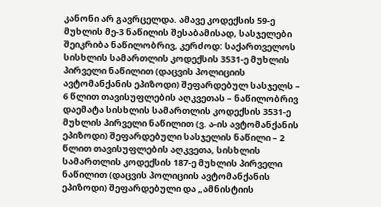კანონი არ გავრცელდა. ამავე კოდექსის 59-ე მუხლის მე-3 ნაწილის შესაბამისად, სასჯელები შეიკრიბა ნაწილობრივ, კერძოდ: საქართველოს სისხლის სამართლის კოდექსის 3531-ე მუხლის პირველი ნაწილით (დაცვის პოლიციის ავტომანქანის ეპიზოდი) შეფარდებულ სასჯელს – 6 წლით თავისუფლების აღკვეთას – ნაწილობრივ დაემატა სისხლის სამართლის კოდექსის 3531-ე მუხლის პირველი ნაწილით (ვ. ა-ის ავტომანქანის ეპიზოდი) შეფარდებული სასჯელის ნაწილი – 2 წლით თავისუფლების აღკვეთა, სისხლის სამართლის კოდექსის 187-ე მუხლის პირველი ნაწილით (დაცვის პოლიციის ავტომანქანის ეპიზოდი) შეფარდებული და „ამნისტიის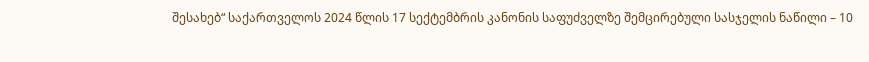შესახებ“ საქართველოს 2024 წლის 17 სექტემბრის კანონის საფუძველზე შემცირებული სასჯელის ნაწილი – 10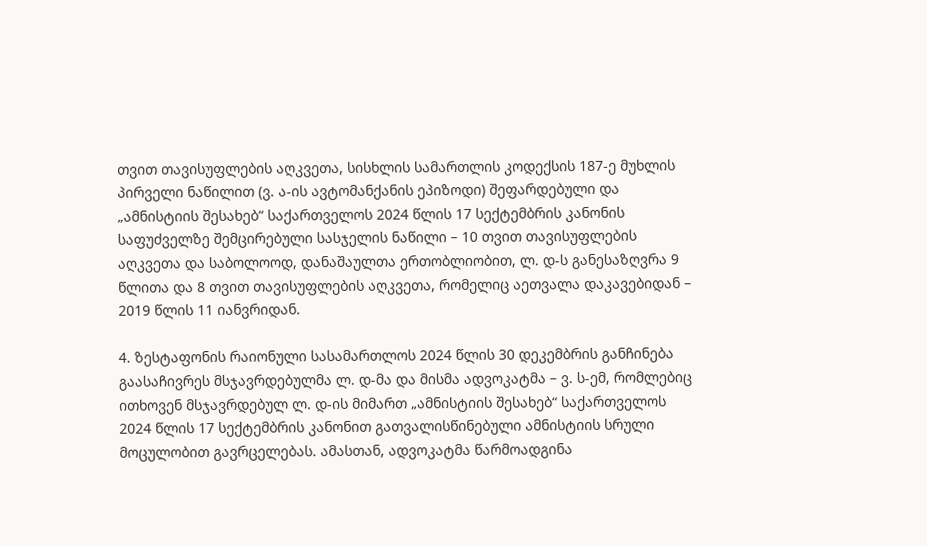თვით თავისუფლების აღკვეთა, სისხლის სამართლის კოდექსის 187-ე მუხლის პირველი ნაწილით (ვ. ა-ის ავტომანქანის ეპიზოდი) შეფარდებული და „ამნისტიის შესახებ“ საქართველოს 2024 წლის 17 სექტემბრის კანონის საფუძველზე შემცირებული სასჯელის ნაწილი – 10 თვით თავისუფლების აღკვეთა და საბოლოოდ, დანაშაულთა ერთობლიობით, ლ. დ-ს განესაზღვრა 9 წლითა და 8 თვით თავისუფლების აღკვეთა, რომელიც აეთვალა დაკავებიდან – 2019 წლის 11 იანვრიდან.

4. ზესტაფონის რაიონული სასამართლოს 2024 წლის 30 დეკემბრის განჩინება გაასაჩივრეს მსჯავრდებულმა ლ. დ-მა და მისმა ადვოკატმა – ვ. ს-ემ, რომლებიც ითხოვენ მსჯავრდებულ ლ. დ-ის მიმართ „ამნისტიის შესახებ“ საქართველოს 2024 წლის 17 სექტემბრის კანონით გათვალისწინებული ამნისტიის სრული მოცულობით გავრცელებას. ამასთან, ადვოკატმა წარმოადგინა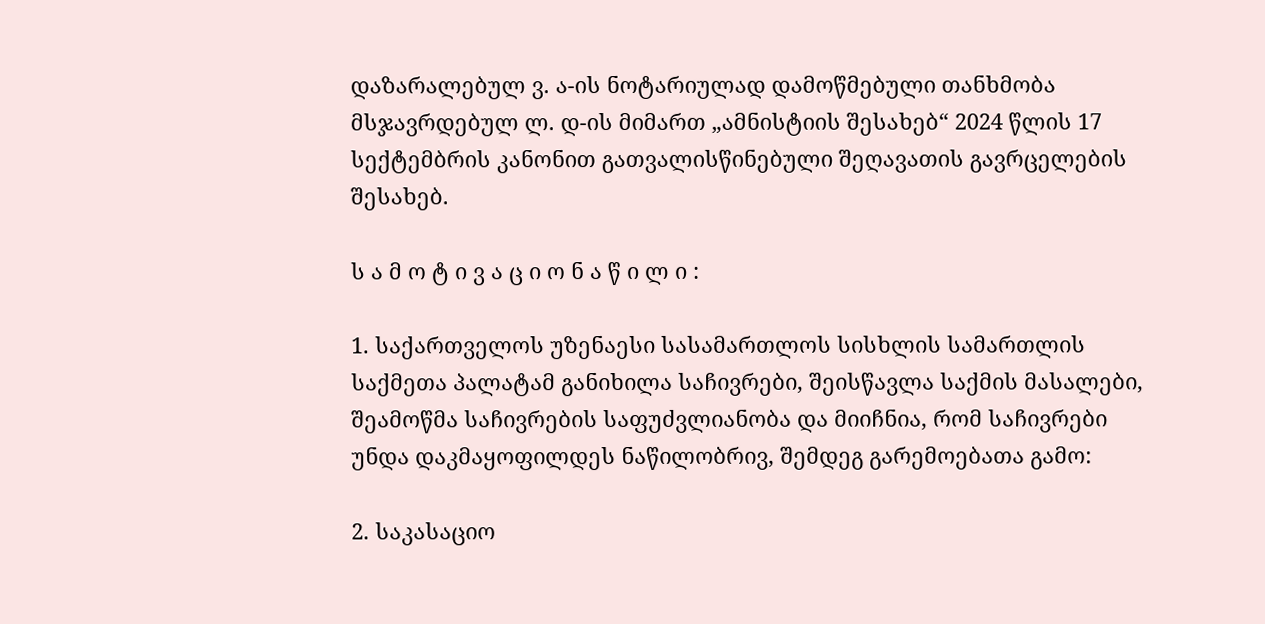დაზარალებულ ვ. ა-ის ნოტარიულად დამოწმებული თანხმობა მსჯავრდებულ ლ. დ-ის მიმართ „ამნისტიის შესახებ“ 2024 წლის 17 სექტემბრის კანონით გათვალისწინებული შეღავათის გავრცელების შესახებ.

ს ა მ ო ტ ი ვ ა ც ი ო ნ ა წ ი ლ ი :

1. საქართველოს უზენაესი სასამართლოს სისხლის სამართლის საქმეთა პალატამ განიხილა საჩივრები, შეისწავლა საქმის მასალები, შეამოწმა საჩივრების საფუძვლიანობა და მიიჩნია, რომ საჩივრები უნდა დაკმაყოფილდეს ნაწილობრივ, შემდეგ გარემოებათა გამო:

2. საკასაციო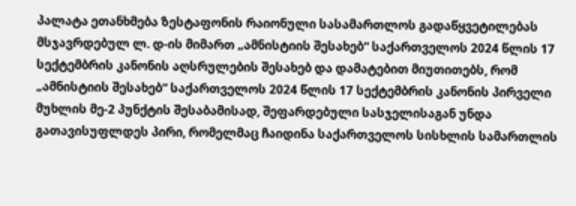პალატა ეთანხმება ზესტაფონის რაიონული სასამართლოს გადაწყვეტილებას მსჯავრდებულ ლ. დ-ის მიმართ „ამნისტიის შესახებ“ საქართველოს 2024 წლის 17 სექტემბრის კანონის აღსრულების შესახებ და დამატებით მიუთითებს, რომ „ამნისტიის შესახებ“ საქართველოს 2024 წლის 17 სექტემბრის კანონის პირველი მუხლის მე-2 პუნქტის შესაბამისად, შეფარდებული სასჯელისაგან უნდა გათავისუფლდეს პირი, რომელმაც ჩაიდინა საქართველოს სისხლის სამართლის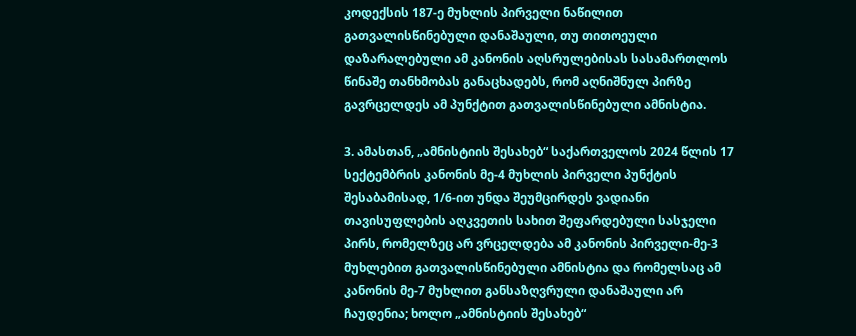კოდექსის 187-ე მუხლის პირველი ნაწილით გათვალისწინებული დანაშაული, თუ თითოეული დაზარალებული ამ კანონის აღსრულებისას სასამართლოს წინაშე თანხმობას განაცხადებს, რომ აღნიშნულ პირზე გავრცელდეს ამ პუნქტით გათვალისწინებული ამნისტია.

3. ამასთან, „ამნისტიის შესახებ“ საქართველოს 2024 წლის 17 სექტემბრის კანონის მე-4 მუხლის პირველი პუნქტის შესაბამისად, 1/6-ით უნდა შეუმცირდეს ვადიანი თავისუფლების აღკვეთის სახით შეფარდებული სასჯელი პირს, რომელზეც არ ვრცელდება ამ კანონის პირველი-მე-3 მუხლებით გათვალისწინებული ამნისტია და რომელსაც ამ კანონის მე-7 მუხლით განსაზღვრული დანაშაული არ ჩაუდენია; ხოლო „ამნისტიის შესახებ“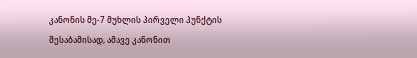კანონის მე-7 მუხლის პირველი პუნქტის შესაბამისად, ამავე კანონით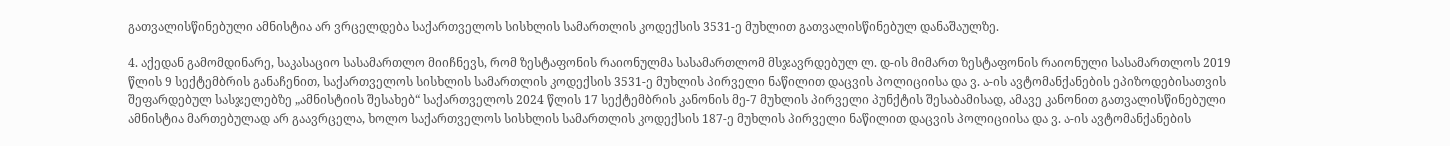გათვალისწინებული ამნისტია არ ვრცელდება საქართველოს სისხლის სამართლის კოდექსის 3531-ე მუხლით გათვალისწინებულ დანაშაულზე.

4. აქედან გამომდინარე, საკასაციო სასამართლო მიიჩნევს, რომ ზესტაფონის რაიონულმა სასამართლომ მსჯავრდებულ ლ. დ-ის მიმართ ზესტაფონის რაიონული სასამართლოს 2019 წლის 9 სექტემბრის განაჩენით, საქართველოს სისხლის სამართლის კოდექსის 3531-ე მუხლის პირველი ნაწილით დაცვის პოლიციისა და ვ. ა-ის ავტომანქანების ეპიზოდებისათვის შეფარდებულ სასჯელებზე „ამნისტიის შესახებ“ საქართველოს 2024 წლის 17 სექტემბრის კანონის მე-7 მუხლის პირველი პუნქტის შესაბამისად, ამავე კანონით გათვალისწინებული ამნისტია მართებულად არ გაავრცელა, ხოლო საქართველოს სისხლის სამართლის კოდექსის 187-ე მუხლის პირველი ნაწილით დაცვის პოლიციისა და ვ. ა-ის ავტომანქანების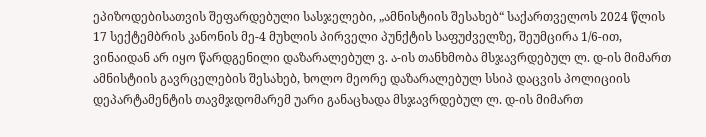ეპიზოდებისათვის შეფარდებული სასჯელები, „ამნისტიის შესახებ“ საქართველოს 2024 წლის 17 სექტემბრის კანონის მე-4 მუხლის პირველი პუნქტის საფუძველზე, შეუმცირა 1/6-ით, ვინაიდან არ იყო წარდგენილი დაზარალებულ ვ. ა-ის თანხმობა მსჯავრდებულ ლ. დ-ის მიმართ ამნისტიის გავრცელების შესახებ, ხოლო მეორე დაზარალებულ სსიპ დაცვის პოლიციის დეპარტამენტის თავმჯდომარემ უარი განაცხადა მსჯავრდებულ ლ. დ-ის მიმართ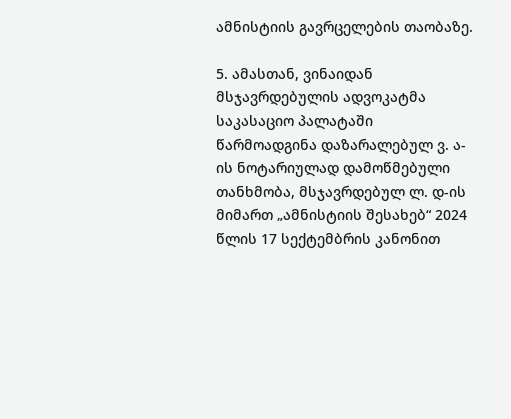ამნისტიის გავრცელების თაობაზე.

5. ამასთან, ვინაიდან მსჯავრდებულის ადვოკატმა საკასაციო პალატაში წარმოადგინა დაზარალებულ ვ. ა-ის ნოტარიულად დამოწმებული თანხმობა, მსჯავრდებულ ლ. დ-ის მიმართ „ამნისტიის შესახებ“ 2024 წლის 17 სექტემბრის კანონით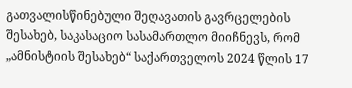გათვალისწინებული შეღავათის გავრცელების შესახებ, საკასაციო სასამართლო მიიჩნევს, რომ „ამნისტიის შესახებ“ საქართველოს 2024 წლის 17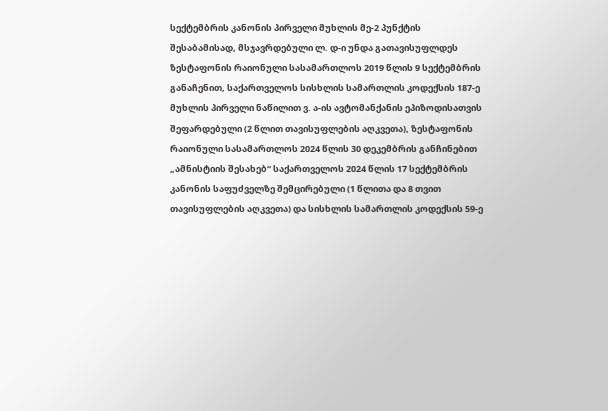სექტემბრის კანონის პირველი მუხლის მე-2 პუნქტის შესაბამისად, მსჯავრდებული ლ. დ-ი უნდა გათავისუფლდეს ზესტაფონის რაიონული სასამართლოს 2019 წლის 9 სექტემბრის განაჩენით, საქართველოს სისხლის სამართლის კოდექსის 187-ე მუხლის პირველი ნაწილით ვ. ა-ის ავტომანქანის ეპიზოდისათვის შეფარდებული (2 წლით თავისუფლების აღკვეთა), ზესტაფონის რაიონული სასამართლოს 2024 წლის 30 დეკემბრის განჩინებით „ამნისტიის შესახებ“ საქართველოს 2024 წლის 17 სექტემბრის კანონის საფუძველზე შემცირებული (1 წლითა და 8 თვით თავისუფლების აღკვეთა) და სისხლის სამართლის კოდექსის 59-ე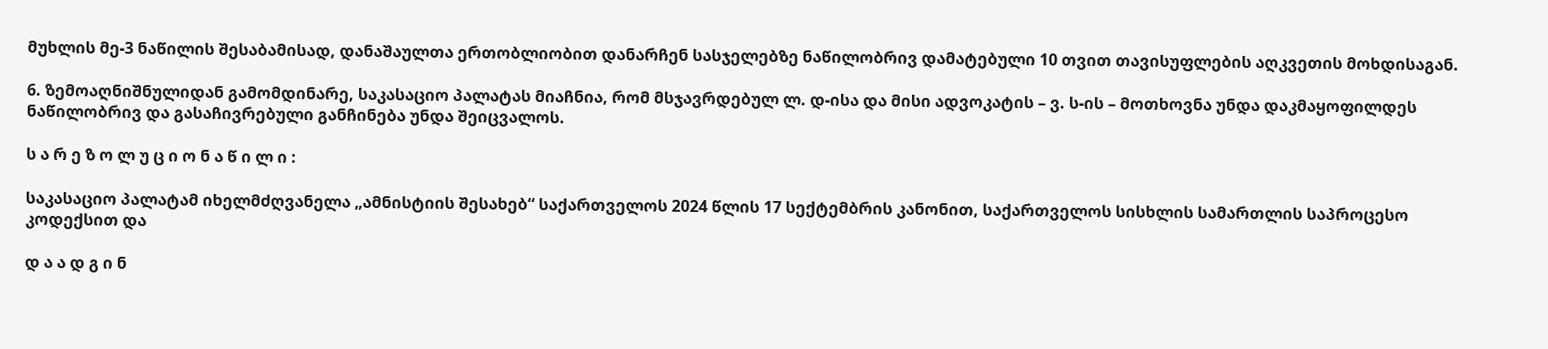მუხლის მე-3 ნაწილის შესაბამისად, დანაშაულთა ერთობლიობით დანარჩენ სასჯელებზე ნაწილობრივ დამატებული 10 თვით თავისუფლების აღკვეთის მოხდისაგან.

6. ზემოაღნიშნულიდან გამომდინარე, საკასაციო პალატას მიაჩნია, რომ მსჯავრდებულ ლ. დ-ისა და მისი ადვოკატის – ვ. ს-ის – მოთხოვნა უნდა დაკმაყოფილდეს ნაწილობრივ და გასაჩივრებული განჩინება უნდა შეიცვალოს.

ს ა რ ე ზ ო ლ უ ც ი ო ნ ა წ ი ლ ი :

საკასაციო პალატამ იხელმძღვანელა „ამნისტიის შესახებ“ საქართველოს 2024 წლის 17 სექტემბრის კანონით, საქართველოს სისხლის სამართლის საპროცესო კოდექსით და

დ ა ა დ გ ი ნ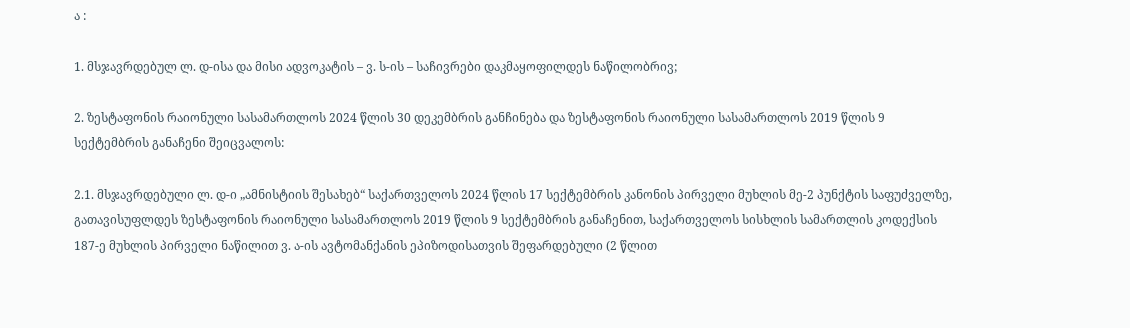ა :

1. მსჯავრდებულ ლ. დ-ისა და მისი ადვოკატის – ვ. ს-ის – საჩივრები დაკმაყოფილდეს ნაწილობრივ;

2. ზესტაფონის რაიონული სასამართლოს 2024 წლის 30 დეკემბრის განჩინება და ზესტაფონის რაიონული სასამართლოს 2019 წლის 9 სექტემბრის განაჩენი შეიცვალოს:

2.1. მსჯავრდებული ლ. დ-ი „ამნისტიის შესახებ“ საქართველოს 2024 წლის 17 სექტემბრის კანონის პირველი მუხლის მე-2 პუნქტის საფუძველზე, გათავისუფლდეს ზესტაფონის რაიონული სასამართლოს 2019 წლის 9 სექტემბრის განაჩენით, საქართველოს სისხლის სამართლის კოდექსის 187-ე მუხლის პირველი ნაწილით ვ. ა-ის ავტომანქანის ეპიზოდისათვის შეფარდებული (2 წლით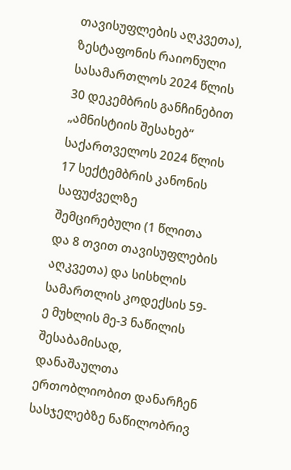თავისუფლების აღკვეთა), ზესტაფონის რაიონული სასამართლოს 2024 წლის 30 დეკემბრის განჩინებით „ამნისტიის შესახებ“ საქართველოს 2024 წლის 17 სექტემბრის კანონის საფუძველზე შემცირებული (1 წლითა და 8 თვით თავისუფლების აღკვეთა) და სისხლის სამართლის კოდექსის 59-ე მუხლის მე-3 ნაწილის შესაბამისად, დანაშაულთა ერთობლიობით დანარჩენ სასჯელებზე ნაწილობრივ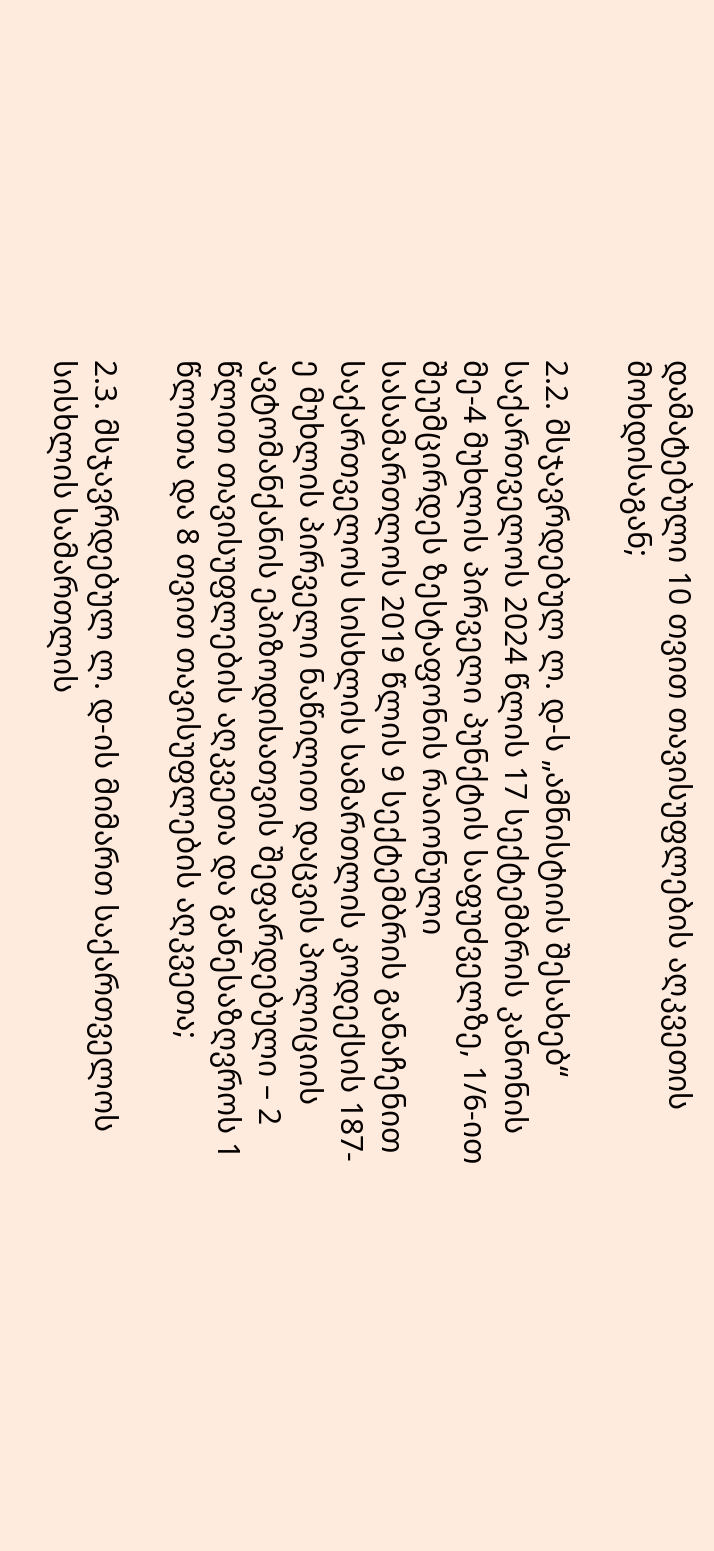დამატებული 10 თვით თავისუფლების აღკვეთის მოხდისაგან;

2.2. მსჯავრდებულ ლ. დ-ს „ამნისტიის შესახებ“ საქართველოს 2024 წლის 17 სექტემბრის კანონის მე-4 მუხლის პირველი პუნქტის საფუძველზე, 1/6-ით შეუმცირდეს ზესტაფონის რაიონული სასამართლოს 2019 წლის 9 სექტემბრის განაჩენით საქართველოს სისხლის სამართლის კოდექსის 187-ე მუხლის პირველი ნაწილით დაცვის პოლიციის ავტომანქანის ეპიზოდისათვის შეფარდებული – 2 წლით თავისუფლების აღკვეთა და განესაზღვროს 1 წლითა და 8 თვით თავისუფლების აღკვეთა;

2.3. მსჯავრდებულ ლ. დ-ის მიმართ საქართველოს სისხლის სამართლის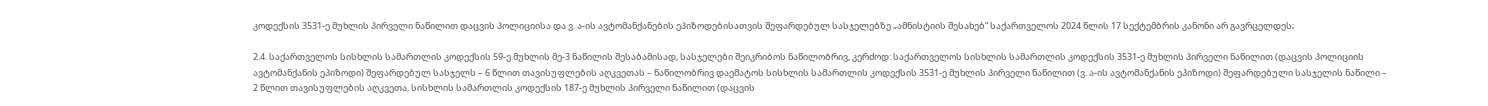კოდექსის 3531-ე მუხლის პირველი ნაწილით დაცვის პოლიციისა და ვ. ა-ის ავტომანქანების ეპიზოდებისათვის შეფარდებულ სასჯელებზე „ამნისტიის შესახებ“ საქართველოს 2024 წლის 17 სექტემბრის კანონი არ გავრცელდეს;

2.4. საქართველოს სისხლის სამართლის კოდექსის 59-ე მუხლის მე-3 ნაწილის შესაბამისად, სასჯელები შეიკრიბოს ნაწილობრივ, კერძოდ: საქართველოს სისხლის სამართლის კოდექსის 3531-ე მუხლის პირველი ნაწილით (დაცვის პოლიციის ავტომანქანის ეპიზოდი) შეფარდებულ სასჯელს – 6 წლით თავისუფლების აღკვეთას – ნაწილობრივ დაემატოს სისხლის სამართლის კოდექსის 3531-ე მუხლის პირველი ნაწილით (ვ. ა-ის ავტომანქანის ეპიზოდი) შეფარდებული სასჯელის ნაწილი – 2 წლით თავისუფლების აღკვეთა, სისხლის სამართლის კოდექსის 187-ე მუხლის პირველი ნაწილით (დაცვის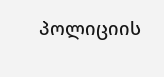პოლიციის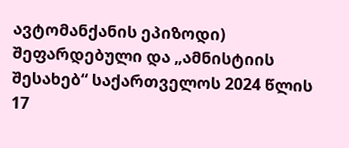ავტომანქანის ეპიზოდი) შეფარდებული და „ამნისტიის შესახებ“ საქართველოს 2024 წლის 17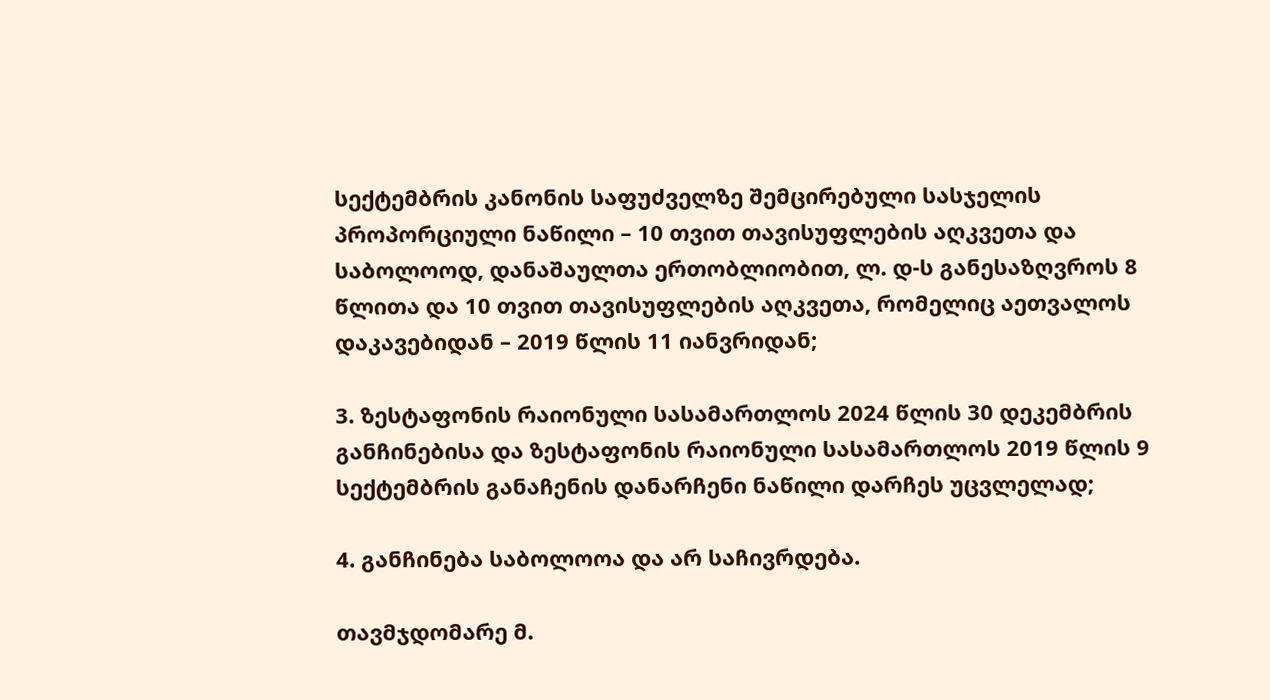სექტემბრის კანონის საფუძველზე შემცირებული სასჯელის პროპორციული ნაწილი – 10 თვით თავისუფლების აღკვეთა და საბოლოოდ, დანაშაულთა ერთობლიობით, ლ. დ-ს განესაზღვროს 8 წლითა და 10 თვით თავისუფლების აღკვეთა, რომელიც აეთვალოს დაკავებიდან – 2019 წლის 11 იანვრიდან;

3. ზესტაფონის რაიონული სასამართლოს 2024 წლის 30 დეკემბრის განჩინებისა და ზესტაფონის რაიონული სასამართლოს 2019 წლის 9 სექტემბრის განაჩენის დანარჩენი ნაწილი დარჩეს უცვლელად;

4. განჩინება საბოლოოა და არ საჩივრდება.

თავმჯდომარე მ.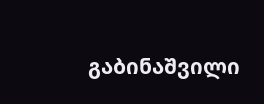გაბინაშვილი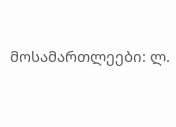მოსამართლეები: ლ.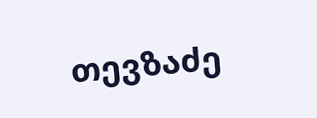თევზაძე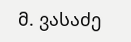მ. ვასაძე